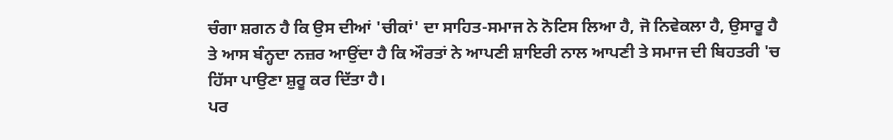ਚੰਗਾ ਸ਼ਗਨ ਹੈ ਕਿ ਉਸ ਦੀਆਂ 'ਚੀਕਾਂ' ਦਾ ਸਾਹਿਤ-ਸਮਾਜ ਨੇ ਨੋਟਿਸ ਲਿਆ ਹੈ, ਜੋ ਨਿਵੇਕਲਾ ਹੈ, ਉਸਾਰੂ ਹੈ ਤੇ ਆਸ ਬੰਨ੍ਹਦਾ ਨਜ਼ਰ ਆਉਂਦਾ ਹੈ ਕਿ ਔਰਤਾਂ ਨੇ ਆਪਣੀ ਸ਼ਾਇਰੀ ਨਾਲ ਆਪਣੀ ਤੇ ਸਮਾਜ ਦੀ ਬਿਹਤਰੀ 'ਚ ਹਿੱਸਾ ਪਾਉਣਾ ਸ਼ੁਰੂ ਕਰ ਦਿੱਤਾ ਹੈ।
ਪਰ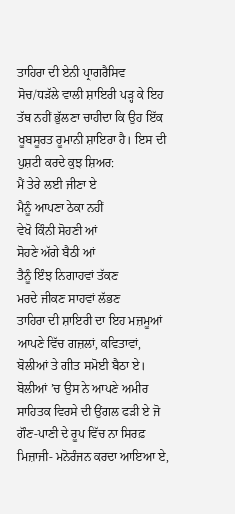ਤਾਹਿਰਾ ਦੀ ਏਨੀ ਪ੍ਰਾਗਰੈਸਿਵ ਸੋਚ/ਧੜੱਲੇ ਵਾਲੀ ਸ਼ਾਇਰੀ ਪੜ੍ਹ ਕੇ ਇਹ ਤੱਥ ਨਹੀਂ ਭੁੱਲਣਾ ਚਾਹੀਦਾ ਕਿ ਉਹ ਇੱਕ ਖੂਬਸੂਰਤ ਰੂਮਾਨੀ ਸ਼ਾਇਰਾ ਹੈ। ਇਸ ਦੀ ਪੁਸ਼ਟੀ ਕਰਦੇ ਕੁਝ ਸ਼ਿਅਰ:
ਮੈਂ ਤੇਰੇ ਲਈ ਜੀਣਾ ਏ
ਮੈਨੂੰ ਆਪਣਾ ਠੇਕਾ ਨਹੀਂ
ਵੇਖੋ ਕਿੰਨੀ ਸੋਹਣੀ ਆਂ
ਸੋਹਣੇ ਅੱਗੇ ਬੈਠੀ ਆਂ
ਤੈਨੂੰ ਇੰਝ ਨਿਗਾਹਵਾਂ ਤੱਕਣ
ਮਰਦੇ ਜੀਕਣ ਸਾਹਵਾਂ ਲੱਭਣ
ਤਾਹਿਰਾ ਦੀ ਸ਼ਾਇਰੀ ਦਾ ਇਹ ਮਜ਼ਮੂਆਂ ਆਪਣੇ ਵਿੱਚ ਗਜ਼ਲਾਂ, ਕਵਿਤਾਵਾਂ, ਬੋਲੀਆਂ ਤੇ ਗੀਤ ਸਮੋਈ ਬੈਠਾ ਏ। ਬੋਲੀਆਂ ’ਚ ਉਸ ਨੇ ਆਪਣੇ ਅਮੀਰ ਸਾਹਿਤਕ ਵਿਰਸੇ ਦੀ ਉਂਗਲ ਫੜੀ ਏ ਜੋ ਗੌਣ-ਪਾਣੀ ਦੇ ਰੂਪ ਵਿੱਚ ਨਾ ਸਿਰਫ਼ ਮਿਜ਼ਾਜੀ- ਮਨੋਰੰਜਨ ਕਰਦਾ ਆਇਆ ਏ,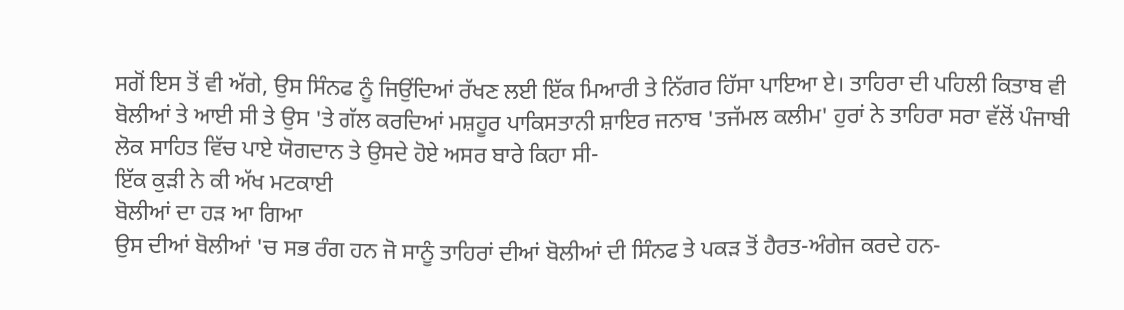ਸਗੋਂ ਇਸ ਤੋਂ ਵੀ ਅੱਗੇ, ਉਸ ਸਿੰਨਫ ਨੂੰ ਜਿਉਂਦਿਆਂ ਰੱਖਣ ਲਈ ਇੱਕ ਮਿਆਰੀ ਤੇ ਨਿੱਗਰ ਹਿੱਸਾ ਪਾਇਆ ਏ। ਤਾਹਿਰਾ ਦੀ ਪਹਿਲੀ ਕਿਤਾਬ ਵੀ ਬੋਲੀਆਂ ਤੇ ਆਈ ਸੀ ਤੇ ਉਸ 'ਤੇ ਗੱਲ ਕਰਦਿਆਂ ਮਸ਼ਹੂਰ ਪਾਕਿਸਤਾਨੀ ਸ਼ਾਇਰ ਜਨਾਬ 'ਤਜੱਮਲ ਕਲੀਮ' ਹੁਰਾਂ ਨੇ ਤਾਹਿਰਾ ਸਰਾ ਵੱਲੋਂ ਪੰਜਾਬੀ ਲੋਕ ਸਾਹਿਤ ਵਿੱਚ ਪਾਏ ਯੋਗਦਾਨ ਤੇ ਉਸਦੇ ਹੋਏ ਅਸਰ ਬਾਰੇ ਕਿਹਾ ਸੀ-
ਇੱਕ ਕੁੜੀ ਨੇ ਕੀ ਅੱਖ ਮਟਕਾਈ
ਬੋਲੀਆਂ ਦਾ ਹੜ ਆ ਗਿਆ
ਉਸ ਦੀਆਂ ਬੋਲੀਆਂ 'ਚ ਸਭ ਰੰਗ ਹਨ ਜੋ ਸਾਨੂੰ ਤਾਹਿਰਾਂ ਦੀਆਂ ਬੋਲੀਆਂ ਦੀ ਸਿੰਨਫ ਤੇ ਪਕੜ ਤੋਂ ਹੈਰਤ-ਅੰਗੇਜ ਕਰਦੇ ਹਨ-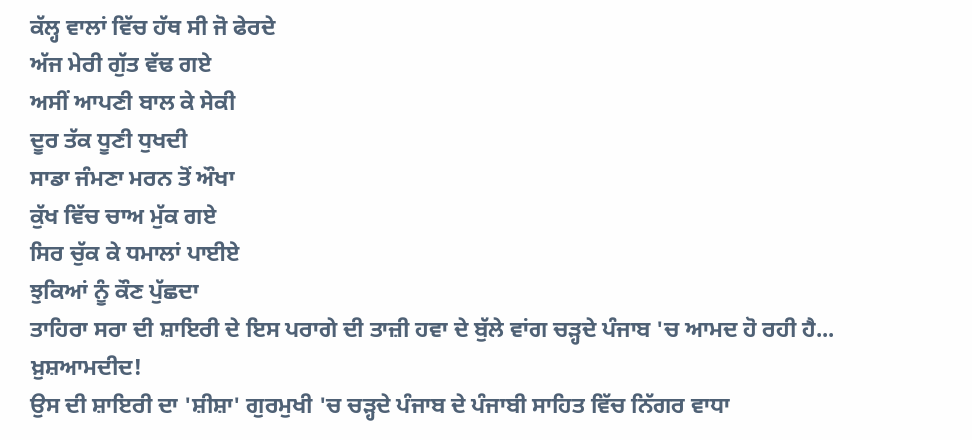ਕੱਲ੍ਹ ਵਾਲਾਂ ਵਿੱਚ ਹੱਥ ਸੀ ਜੋ ਫੇਰਦੇ
ਅੱਜ ਮੇਰੀ ਗੁੱਤ ਵੱਢ ਗਏ
ਅਸੀਂ ਆਪਣੀ ਬਾਲ ਕੇ ਸੇਕੀ
ਦੂਰ ਤੱਕ ਧੂਣੀ ਧੁਖਦੀ
ਸਾਡਾ ਜੰਮਣਾ ਮਰਨ ਤੋਂ ਔਖਾ
ਕੁੱਖ ਵਿੱਚ ਚਾਅ ਮੁੱਕ ਗਏ
ਸਿਰ ਚੁੱਕ ਕੇ ਧਮਾਲਾਂ ਪਾਈਏ
ਝੁਕਿਆਂ ਨੂੰ ਕੌਣ ਪੁੱਛਦਾ
ਤਾਹਿਰਾ ਸਰਾ ਦੀ ਸ਼ਾਇਰੀ ਦੇ ਇਸ ਪਰਾਗੇ ਦੀ ਤਾਜ਼ੀ ਹਵਾ ਦੇ ਬੁੱਲੇ ਵਾਂਗ ਚੜ੍ਹਦੇ ਪੰਜਾਬ 'ਚ ਆਮਦ ਹੋ ਰਹੀ ਹੈ...
ਖ਼ੁਸ਼ਆਮਦੀਦ!
ਉਸ ਦੀ ਸ਼ਾਇਰੀ ਦਾ 'ਸ਼ੀਸ਼ਾ' ਗੁਰਮੁਖੀ 'ਚ ਚੜ੍ਹਦੇ ਪੰਜਾਬ ਦੇ ਪੰਜਾਬੀ ਸਾਹਿਤ ਵਿੱਚ ਨਿੱਗਰ ਵਾਧਾ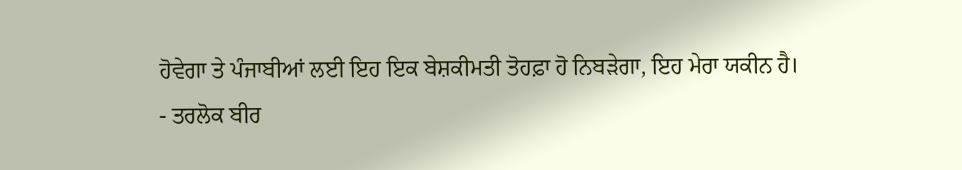ਹੋਵੇਗਾ ਤੇ ਪੰਜਾਬੀਆਂ ਲਈ ਇਹ ਇਕ ਬੇਸ਼ਕੀਮਤੀ ਤੋਹਫ਼ਾ ਹੋ ਨਿਬੜੇਗਾ, ਇਹ ਮੇਰਾ ਯਕੀਨ ਹੈ।
- ਤਰਲੋਕ ਬੀਰ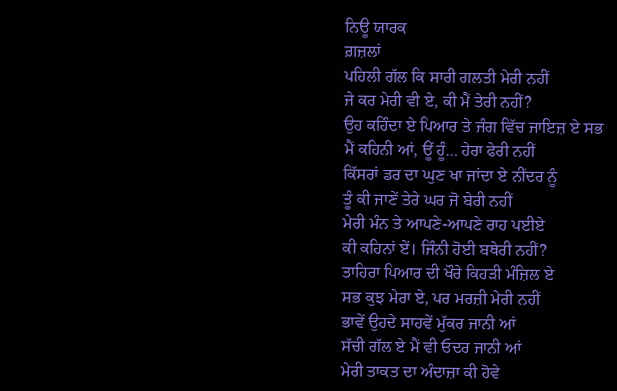ਨਿਊ ਯਾਰਕ
ਗ਼ਜ਼ਲਾਂ
ਪਹਿਲੀ ਗੱਲ ਕਿ ਸਾਰੀ ਗਲਤੀ ਮੇਰੀ ਨਹੀਂ
ਜੇ ਕਰ ਮੇਰੀ ਵੀ ਏ, ਕੀ ਮੈਂ ਤੇਰੀ ਨਹੀਂ?
ਉਹ ਕਹਿੰਦਾ ਏ ਪਿਆਰ ਤੇ ਜੰਗ ਵਿੱਚ ਜਾਇਜ਼ ਏ ਸਭ
ਮੈਂ ਕਹਿਨੀ ਆਂ, ਊਂ ਹੂੰ… ਹੇਰਾ ਫੇਰੀ ਨਹੀਂ
ਕਿੱਸਰਾਂ ਡਰ ਦਾ ਘੁਣ ਖਾ ਜਾਂਦਾ ਏ ਨੀਂਦਰ ਨੂੰ
ਤੂੰ ਕੀ ਜਾਣੇਂ ਤੇਰੇ ਘਰ ਜੋ ਬੇਰੀ ਨਹੀਂ
ਮੇਰੀ ਮੰਨ ਤੇ ਆਪਣੇ-ਆਪਣੇ ਰਾਹ ਪਈਏ
ਕੀ ਕਹਿਨਾਂ ਏਂ। ਜਿੰਨੀ ਹੋਈ ਬਥੇਰੀ ਨਹੀਂ?
ਤਾਹਿਰਾ ਪਿਆਰ ਦੀ ਖੌਰੇ ਕਿਹੜੀ ਮੰਜ਼ਿਲ ਏ
ਸਭ ਕੁਝ ਮੇਰਾ ਏ, ਪਰ ਮਰਜ਼ੀ ਮੇਰੀ ਨਹੀਂ
ਭਾਵੇਂ ਉਹਦੇ ਸਾਹਵੇਂ ਮੁੱਕਰ ਜਾਨੀ ਆਂ
ਸੱਚੀ ਗੱਲ ਏ ਮੈਂ ਵੀ ਓਦਰ ਜਾਨੀ ਆਂ
ਮੇਰੀ ਤਾਕਤ ਦਾ ਅੰਦਾਜ਼ਾ ਕੀ ਹੋਵੇ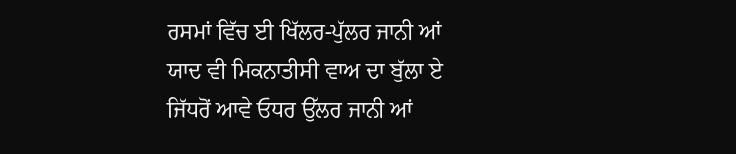ਰਸਮਾਂ ਵਿੱਚ ਈ ਖਿੱਲਰ-ਪੁੱਲਰ ਜਾਨੀ ਆਂ
ਯਾਦ ਵੀ ਮਿਕਨਾਤੀਸੀ ਵਾਅ ਦਾ ਬੁੱਲਾ ਏ
ਜਿੱਧਰੋਂ ਆਵੇ ਓਧਰ ਉੱਲਰ ਜਾਨੀ ਆਂ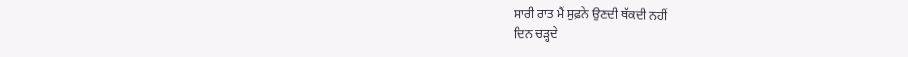ਸਾਰੀ ਰਾਤ ਮੈਂ ਸੁਫ਼ਨੇ ਉਣਦੀ ਥੱਕਦੀ ਨਹੀਂ
ਦਿਨ ਚੜ੍ਹਦੇ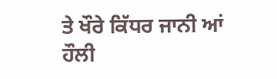ਤੇ ਖੌਰੇ ਕਿੱਧਰ ਜਾਨੀ ਆਂ
ਹੌਲੀ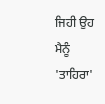ਜਿਹੀ ਉਹ ਮੈਨੂੰ 'ਤਾਹਿਰਾ'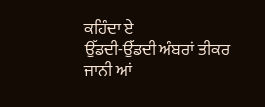ਕਹਿੰਦਾ ਏ
ਉੱਡਦੀ-ਉੱਡਦੀ ਅੰਬਰਾਂ ਤੀਕਰ ਜਾਨੀ ਆਂ